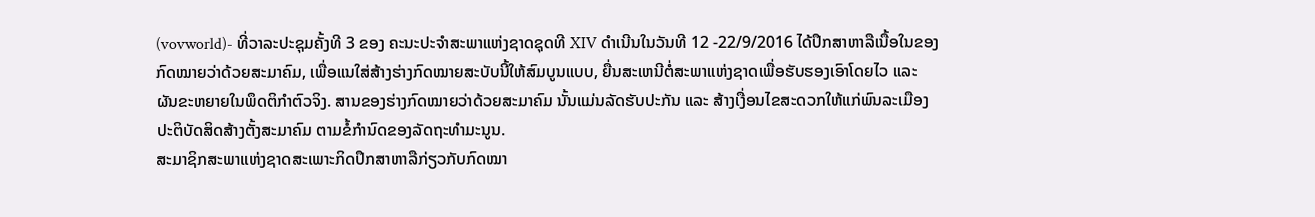(vovworld)- ທີ່ວາລະປະຊຸມຄັ້ງທີ 3 ຂອງ ຄະນະປະຈຳສະພາແຫ່ງຊາດຊຸດທີ XIV ດຳເນີນໃນວັນທີ 12 -22/9/2016 ໄດ້ປຶກສາຫາລືເນື້ອໃນຂອງກົດໝາຍວ່າດ້ວຍສະມາຄົມ, ເພື່ອແນໃສ່ສ້າງຮ່າງກົດໝາຍສະບັບນີ້ໃຫ້ສົມບູນແບບ, ຍື່ນສະເຫນີຕໍ່ສະພາແຫ່ງຊາດເພື່ອຮັບຮອງເອົາໂດຍໄວ ແລະ ຜັນຂະຫຍາຍໃນພຶດຕິກຳຕົວຈິງ. ສານຂອງຮ່າງກົດໝາຍວ່າດ້ວຍສະມາຄົມ ນັ້ນແມ່ນລັດຮັບປະກັນ ແລະ ສ້າງເງື່ອນໄຂສະດວກໃຫ້ແກ່ພົນລະເມືອງປະຕິບັດສິດສ້າງຕັ້ງສະມາຄົມ ຕາມຂໍ້ກຳນົດຂອງລັດຖະທຳມະນູນ.
ສະມາຊິກສະພາແຫ່ງຊາດສະເພາະກິດປຶກສາຫາລືກ່ຽວກັບກົດໝາ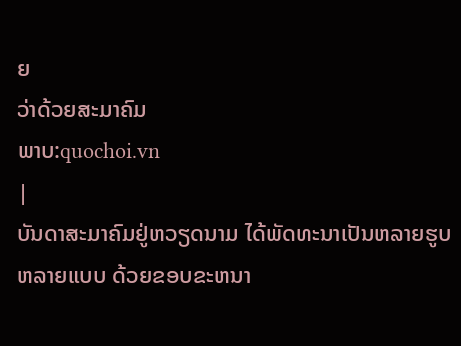ຍ
ວ່າດ້ວຍສະມາຄົມ
ພາບ:quochoi.vn
|
ບັນດາສະມາຄົມຢູ່ຫວຽດນາມ ໄດ້ພັດທະນາເປັນຫລາຍຮູບຫລາຍແບບ ດ້ວຍຂອບຂະຫນາ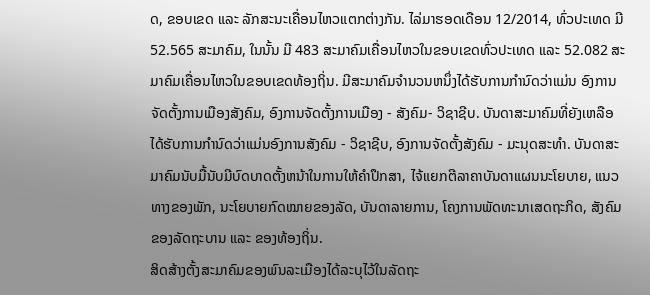ດ, ຂອບເຂດ ແລະ ລັກສະນະເຄື່ອນໄຫວແຕກຕ່າງກັນ. ໄລ່ມາຮອດເດືອນ 12/2014, ທົ່ວປະເທດ ມີ 52.565 ສະມາຄົມ, ໃນນັ້ນ ມີ 483 ສະມາຄົມເຄື່ອນໄຫວໃນຂອບເຂດທົ່ວປະເທດ ແລະ 52.082 ສະມາຄົມເຄື່ອນໄຫວໃນຂອບເຂດທ້ອງຖິ່ນ. ມີສະມາຄົມຈຳນວນຫນຶ່ງໄດ້ຮັບການກຳນົດວ່າແມ່ນ ອົງການຈັດຕັ້ງການເມືອງສັງຄົມ, ອົງການຈັດຕັ້ງການເມືອງ - ສັງຄົມ- ວິຊາຊີບ. ບັນດາສະມາຄົມທີ່ຍັງເຫລືອໄດ້ຮັບການກຳນົດວ່າແມ່ນອົງການສັງຄົມ - ວິຊາຊີບ, ອົງການຈັດຕັ້ງສັງຄົມ - ມະນຸດສະທຳ. ບັນດາສະມາຄົມນັບມື້ນັບມີບົດບາດຕັ້ງຫນ້າໃນການໃຫ້ຄຳປຶກສາ, ໄຈ້ແຍກຕີລາຄາບັນດາແຜນນະໂຍບາຍ, ແນວທາງຂອງພັກ, ນະໂຍບາຍກົດໝາຍຂອງລັດ, ບັນດາລາຍການ, ໂຄງການພັດທະນາເສດຖະກິດ, ສັງຄົມຂອງລັດຖະບານ ແລະ ຂອງທ້ອງຖິ່ນ.
ສິດສ້າງຕັ້ງສະມາຄົມຂອງພົນລະເມືອງໄດ້ລະບຸໄວ້ໃນລັດຖະ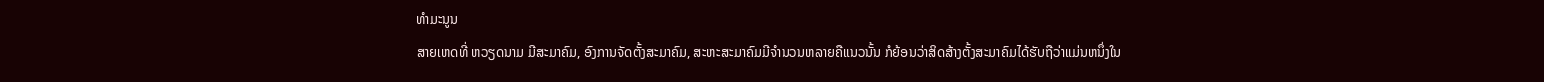ທຳມະນູນ
ສາຍເຫດທີ່ ຫວຽດນາມ ມີສະມາຄົມ, ອົງການຈັດຕັ້ງສະມາຄົມ, ສະຫະສະມາຄົມມີຈຳນວນຫລາຍຄືແນວນັ້ນ ກໍຍ້ອນວ່າສິດສ້າງຕັ້ງສະມາຄົມໄດ້ຮັບຖືວ່າແມ່ນຫນຶ່ງໃນ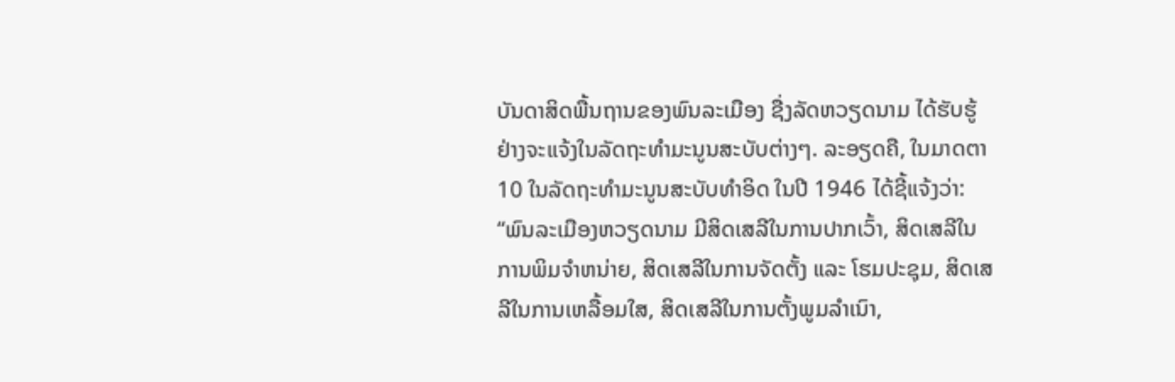ບັນດາສິດພື້ນຖານຂອງພົນລະເມືອງ ຊື່ງລັດຫວຽດນາມ ໄດ້ຮັບຮູ້ຢ່າງຈະແຈ້ງໃນລັດຖະທຳມະນູນສະບັບຕ່າງໆ. ລະອຽດຄື, ໃນມາດຕາ 10 ໃນລັດຖະທຳມະນູນສະບັບທຳອິດ ໃນປີ 1946 ໄດ້ຊີ້ແຈ້ງວ່າ: “ພົນລະເມືອງຫວຽດນາມ ມີສິດເສລີໃນການປາກເວົ້າ, ສິດເສລີໃນການພິມຈຳຫນ່າຍ, ສິດເສລີໃນການຈັດຕັ້ງ ແລະ ໂຮມປະຊຸມ, ສິດເສລີໃນການເຫລື້ອມໃສ, ສິດເສລີໃນການຕັ້ງພູມລຳເນົາ,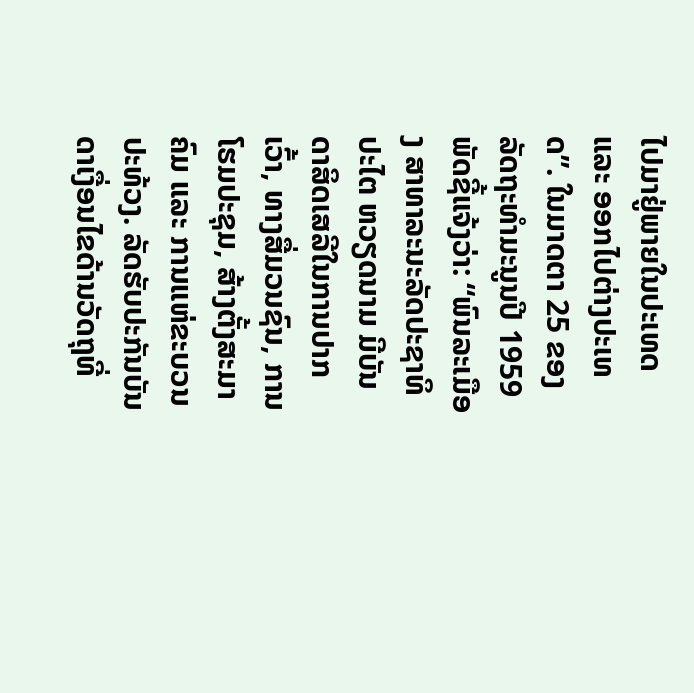ໄປມາຢູ່ພາຍໃນປະເທດ ແລະ ອອກໄປຕ່າງປະເທດ”. ໃນມາດຕາ 25 ຂອງລັດຖະທຳມະນູນປີ 1959 ພັດຊີ້ແຈ້ງວ່າ: “ພົນລະເມືອງ ສາທາລະນະລັດປະຊາທິປະໄຕ ຫວຽດນາມ ມີບັນດາສິດເສລີໃນການປາກເວົ້າ, ທາງສື່ມວນຊົນ, ການໂຮມປະຊຸມ, ສ້າງຕັ້ງສະມາຄົມ ແລະ ການແຫ່ຂະບວນປະທ້ວງ. ລັດຮັບປະກັນບັນດາເງື່ອນໄຂດ້ານວັດຖຸທີ່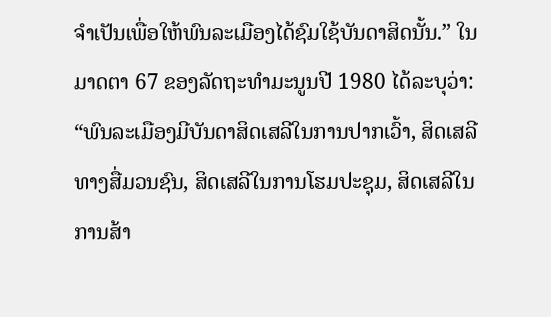ຈຳເປັນເພື່ອໃຫ້ພົນລະເມືອງໄດ້ຊົມໃຊ້ບັນດາສິດນັ້ນ.” ໃນມາດຕາ 67 ຂອງລັດຖະທຳມະນູນປີ 1980 ໄດ້ລະບຸວ່າ: “ພົນລະເມືອງມີບັນດາສິດເສລີໃນການປາກເວົ້າ, ສິດເສລີທາງສື່ມວນຊົນ, ສິດເສລີໃນການໂຮມປະຊຸມ, ສິດເສລີໃນການສ້າ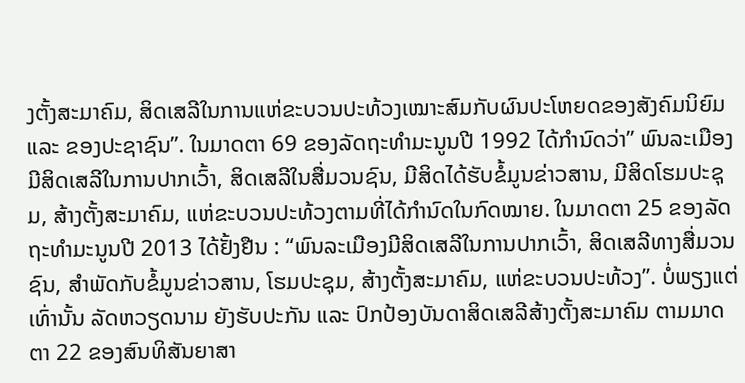ງຕັ້ງສະມາຄົມ, ສິດເສລີໃນການແຫ່ຂະບວນປະທ້ວງເໝາະສົມກັບຜົນປະໂຫຍດຂອງສັງຄົມນິຍົມ ແລະ ຂອງປະຊາຊົນ”. ໃນມາດຕາ 69 ຂອງລັດຖະທຳມະນູນປີ 1992 ໄດ້ກຳນົດວ່າ” ພົນລະເມືອງມີສິດເສລີໃນການປາກເວົ້າ, ສິດເສລີໃນສື່ມວນຊົນ, ມີສິດໄດ້ຮັບຂໍ້ມູນຂ່າວສານ, ມີສິດໂຮມປະຊຸມ, ສ້າງຕັ້ງສະມາຄົມ, ແຫ່ຂະບວນປະທ້ວງຕາມທີ່ໄດ້ກຳນົດໃນກົດໝາຍ. ໃນມາດຕາ 25 ຂອງລັດຖະທຳມະນູນປີ 2013 ໄດ້ຢັ້ງຢືນ : “ພົນລະເມືອງມີສິດເສລີໃນການປາກເວົ້າ, ສິດເສລີທາງສື່ມວນຊົນ, ສຳພັດກັບຂໍ້ມູນຂ່າວສານ, ໂຮມປະຊຸມ, ສ້າງຕັ້ງສະມາຄົມ, ແຫ່ຂະບວນປະທ້ວງ”. ບໍ່ພຽງແຕ່ເທົ່ານັ້ນ ລັດຫວຽດນາມ ຍັງຮັບປະກັນ ແລະ ປົກປ້ອງບັນດາສິດເສລີສ້າງຕັ້ງສະມາຄົມ ຕາມມາດຕາ 22 ຂອງສົນທິສັນຍາສາ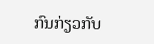ກົນກ່ຽວກັບ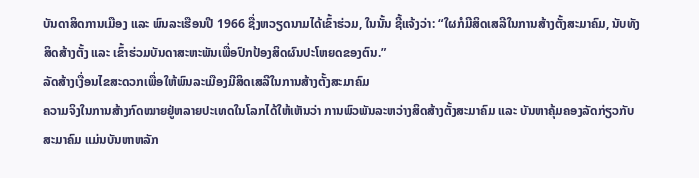ບັນດາສິດການເມືອງ ແລະ ພົນລະເຮືອນປີ 1966 ຊື່ງຫວຽດນາມໄດ້ເຂົ້າຮ່ວມ, ໃນນັ້ນ ຊີ້ແຈ້ງວ່າ: “ໃຜກໍມີສິດເສລີໃນການສ້າງຕັ້ງສະມາຄົມ, ນັບທັງສິດສ້າງຕັ້ງ ແລະ ເຂົ້າຮ່ວມບັນດາສະຫະພັນເພື່ອປົກປ້ອງສິດຜົນປະໂຫຍດຂອງຕົນ.”
ລັດສ້າງເງື່ອນໄຂສະດວກເພື່ອໃຫ້ພົນລະເມືອງມີສິດເສລີໃນການສ້າງຕັ້ງສະມາຄົມ
ຄວາມຈິງໃນການສ້າງກົດໝາຍຢູ່ຫລາຍປະເທດໃນໂລກໄດ້ໃຫ້ເຫັນວ່າ ການພົວພັນລະຫວ່າງສິດສ້າງຕັ້ງສະມາຄົມ ແລະ ບັນຫາຄຸ້ມຄອງລັດກ່ຽວກັບສະມາຄົມ ແມ່ນບັນຫາຫລັກ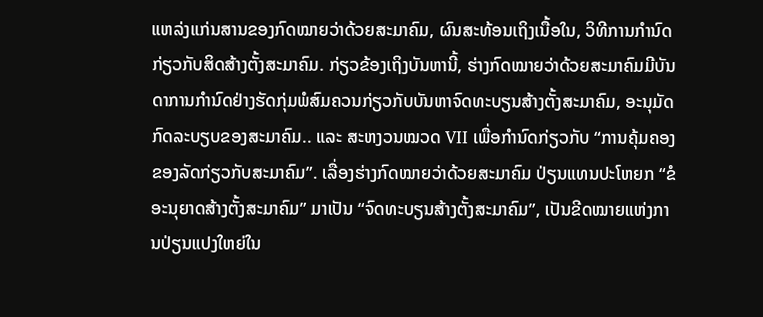ແຫລ່ງແກ່ນສານຂອງກົດໝາຍວ່າດ້ວຍສະມາຄົມ, ຜົນສະທ້ອນເຖິງເນື້ອໃນ, ວິທີການກຳນົດກ່ຽວກັບສິດສ້າງຕັ້ງສະມາຄົມ. ກ່ຽວຂ້ອງເຖິງບັນຫານີ້, ຮ່າງກົດໝາຍວ່າດ້ວຍສະມາຄົມມີບັນດາການກຳນົດຢ່າງຮັດກຸ່ມພໍສົມຄວນກ່ຽວກັບບັນຫາຈົດທະບຽນສ້າງຕັ້ງສະມາຄົມ, ອະນຸມັດກົດລະບຽບຂອງສະມາຄົມ.. ແລະ ສະຫງວນໝວດ VII ເພື່ອກຳນົດກ່ຽວກັບ “ການຄຸ້ມຄອງຂອງລັດກ່ຽວກັບສະມາຄົມ”. ເລື່ອງຮ່າງກົດໝາຍວ່າດ້ວຍສະມາຄົມ ປ່ຽນແທນປະໂຫຍກ “ຂໍອະນຸຍາດສ້າງຕັ້ງສະມາຄົມ” ມາເປັນ “ຈົດທະບຽນສ້າງຕັ້ງສະມາຄົມ”, ເປັນຂີດໝາຍແຫ່ງການປ່ຽນແປງໃຫຍ່ໃນ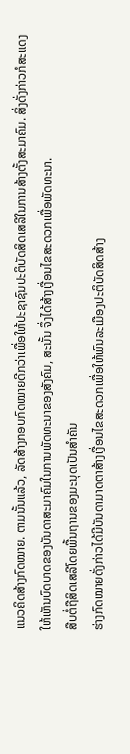ແນວຄິດສ້າງກົດໝາຍ. ຕາມນັ້ນແລ້ວ, ລັດສ້າງກອບກົດໝາຍດີກວ່າເພື່ອໃຫ້ປະຊາຊົນປະຕິບັດສິດເສລີໃນການສ້າງຕັ້ງສະມາຄົມ. ສິ່ງດັ່ງກ່າວກໍສະແດງໃຫ້ເຫັນບົດບາດຂອງບັນດາສະມາຄົມໃນການພັດທະນາຂອງສັງຄົມ, ສະນັ້ນ ຈຶ່ງໄດ້ສ້າງເງື່ອນໄຂສະດວກເພື່ອພັດທະນາ.
ສືບຕໍ່ຖືສິດເສລີໂດຍພື້ນຖານຂອງມະນຸດເປັນສຳຄັນ
ຮ່າງກົດໝາຍດັ່ງກ່າວໄດ້ມີບັນດາມາດຕາສ້າງເງື່ອນໄຂສະດວກເພື່ອໃຫ້ພົນລະເມືອງປະຕິບັດສິດສ້າງ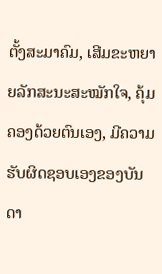ຕັ້ງສະມາຄົມ, ເສີມຂະຫຍາຍລັກສະນະສະໝັກໃຈ, ຄຸ້ມຄອງດ້ວຍຕົນເອງ, ມີຄວາມຮັບຜິດຊອບເອງຂອງບັນດາ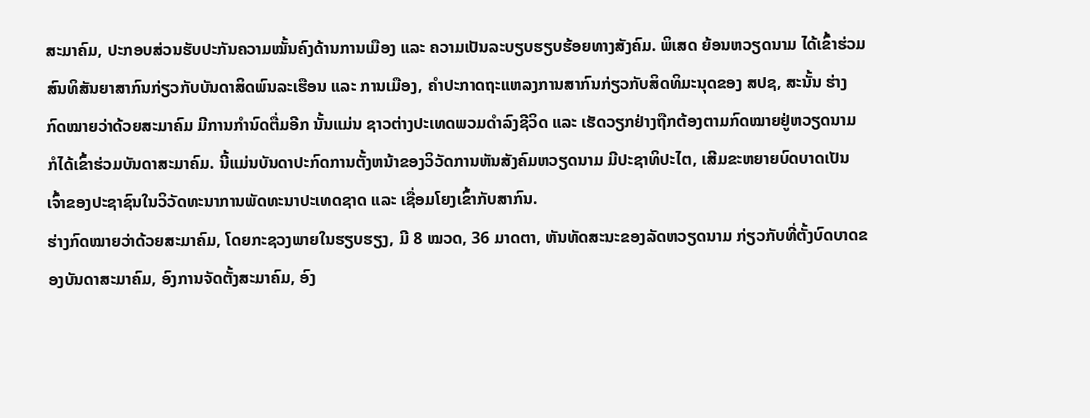ສະມາຄົມ, ປະກອບສ່ວນຮັບປະກັນຄວາມໝັ້ນຄົງດ້ານການເມືອງ ແລະ ຄວາມເປັນລະບຽບຮຽບຮ້ອຍທາງສັງຄົມ. ພິເສດ ຍ້ອນຫວຽດນາມ ໄດ້ເຂົ້າຮ່ວມສົນທິສັນຍາສາກົນກ່ຽວກັບບັນດາສິດພົນລະເຮືອນ ແລະ ການເມືອງ, ຄຳປະກາດຖະແຫລງການສາກົນກ່ຽວກັບສິດທິມະນຸດຂອງ ສປຊ, ສະນັ້ນ ຮ່າງກົດໝາຍວ່າດ້ວຍສະມາຄົມ ມີການກຳນົດຕື່ມອີກ ນັ້ນແມ່ນ ຊາວຕ່າງປະເທດພວມດຳລົງຊີວິດ ແລະ ເຮັດວຽກຢ່າງຖືກຕ້ອງຕາມກົດໝາຍຢູ່ຫວຽດນາມ ກໍໄດ້ເຂົ້າຮ່ວມບັນດາສະມາຄົມ. ນີ້ແມ່ນບັນດາປະກົດການຕັ້ງຫນ້າຂອງວິວັດການຫັນສັງຄົມຫວຽດນາມ ມີປະຊາທິປະໄຕ, ເສີມຂະຫຍາຍບົດບາດເປັນເຈົ້າຂອງປະຊາຊົນໃນວິວັດທະນາການພັດທະນາປະເທດຊາດ ແລະ ເຊື່ອມໂຍງເຂົ້າກັບສາກົນ.
ຮ່າງກົດໝາຍວ່າດ້ວຍສະມາຄົມ, ໂດຍກະຊວງພາຍໃນຮຽບຮຽງ, ມີ 8 ໝວດ, 36 ມາດຕາ, ຫັນທັດສະນະຂອງລັດຫວຽດນາມ ກ່ຽວກັບທີ່ຕັ້ງບົດບາດຂອງບັນດາສະມາຄົມ, ອົງການຈັດຕັ້ງສະມາຄົມ, ອົງ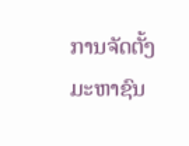ການຈັດຕັ້ງມະຫາຊົນ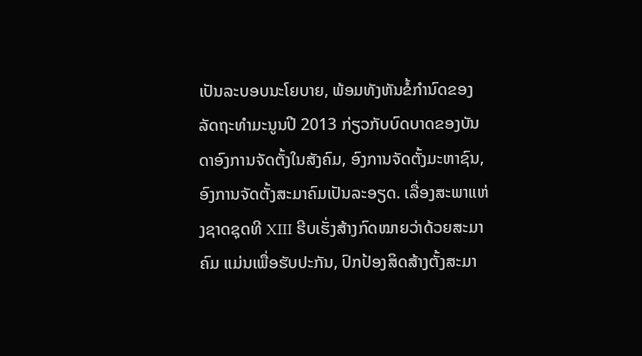ເປັນລະບອບນະໂຍບາຍ, ພ້ອມທັງຫັນຂໍ້ກຳນົດຂອງລັດຖະທຳມະນູນປີ 2013 ກ່ຽວກັບບົດບາດຂອງບັນດາອົງການຈັດຕັ້ງໃນສັງຄົມ, ອົງການຈັດຕັ້ງມະຫາຊົນ, ອົງການຈັດຕັ້ງສະມາຄົມເປັນລະອຽດ. ເລື່ອງສະພາແຫ່ງຊາດຊຸດທີ XIII ຮີບເຮັ່ງສ້າງກົດໝາຍວ່າດ້ວຍສະມາຄົມ ແມ່ນເພື່ອຮັບປະກັນ, ປົກປ້ອງສິດສ້າງຕັ້ງສະມາ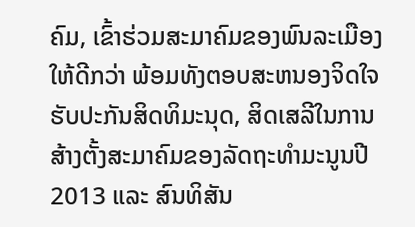ຄົມ, ເຂົ້າຮ່ວມສະມາຄົມຂອງພົນລະເມືອງ ໃຫ້ດີກວ່າ ພ້ອມທັງຕອບສະຫນອງຈິດໃຈຮັບປະກັນສິດທິມະນຸດ, ສິດເສລີໃນການສ້າງຕັ້ງສະມາຄົມຂອງລັດຖະທຳມະນູນປີ 2013 ແລະ ສົນທິສັນ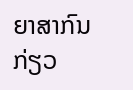ຍາສາກົນກ່ຽວ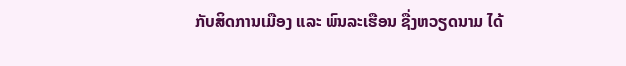ກັບສິດການເມືອງ ແລະ ພົນລະເຮືອນ ຊື່ງຫວຽດນາມ ໄດ້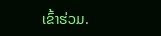ເຂົ້າຮ່ວມ.